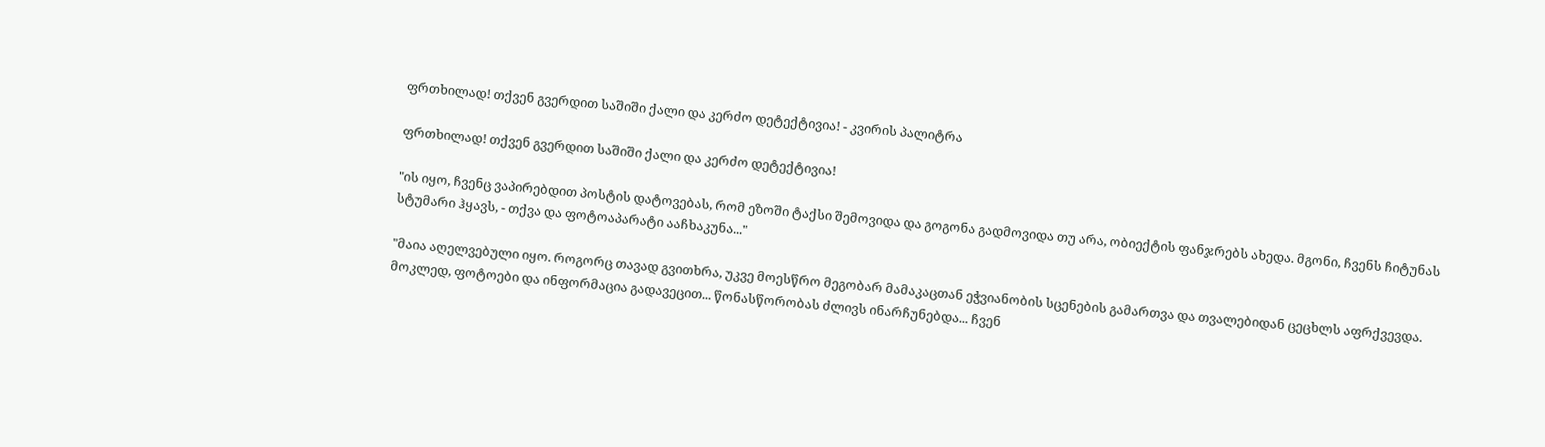ფრთხილად! თქვენ გვერდით საშიში ქალი და კერძო დეტექტივია! - კვირის პალიტრა

ფრთხილად! თქვენ გვერდით საშიში ქალი და კერძო დეტექტივია!

"ის იყო, ჩვენც ვაპირებდით პოსტის დატოვებას, რომ ეზოში ტაქსი შემოვიდა და გოგონა გადმოვიდა თუ არა, ობიექტის ფანჯრებს ახედა. მგონი, ჩვენს ჩიტუნას სტუმარი ჰყავს, - თქვა და ფოტოაპარატი ააჩხაკუნა..."

"მაია აღელვებული იყო. როგორც თავად გვითხრა, უკვე მოესწრო მეგობარ მამაკაცთან ეჭვიანობის სცენების გამართვა და თვალებიდან ცეცხლს აფრქვევდა. მოკლედ, ფოტოები და ინფორმაცია გადავეცით... წონასწორობას ძლივს ინარჩუნებდა... ჩვენ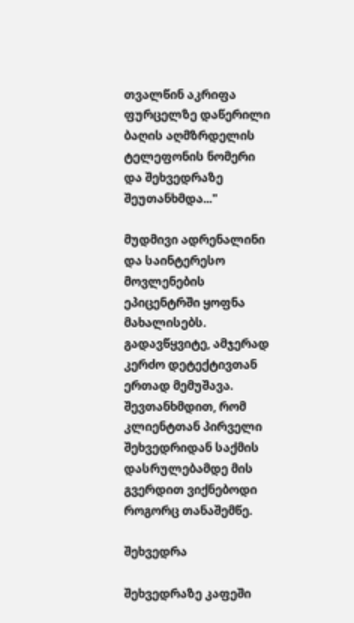თვალწინ აკრიფა ფურცელზე დაწერილი ბაღის აღმზრდელის ტელეფონის ნომერი და შეხვედრაზე შეუთანხმდა..."

მუდმივი ადრენალინი და საინტერესო მოვლენების ეპიცენტრში ყოფნა მახალისებს. გადავწყვიტე, ამჯერად კერძო დეტექტივთან ერთად მემუშავა. შევთანხმდით, რომ კლიენტთან პირველი შეხვედრიდან საქმის დასრულებამდე მის გვერდით ვიქნებოდი როგორც თანაშემწე.

შეხვედრა

შეხვედრაზე კაფეში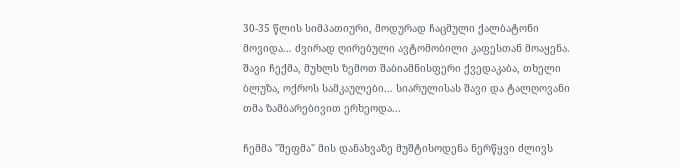30-35 წლის სიმპათიური, მოდურად ჩაცმული ქალბატონი მოვიდა... ძვირად ღირებული ავტომობილი კაფესთან მოაყენა. შავი ჩექმა, მუხლს ზემოთ შაბიამნისფერი ქვედაკაბა, თხელი ბლუზა, ოქროს სამკაულები... სიარულისას შავი და ტალღოვანი თმა ზამბარებივით ერხეოდა...

ჩემმა "შეფმა" მის დანახვაზე მუშტისოდენა ნერწყვი ძლივს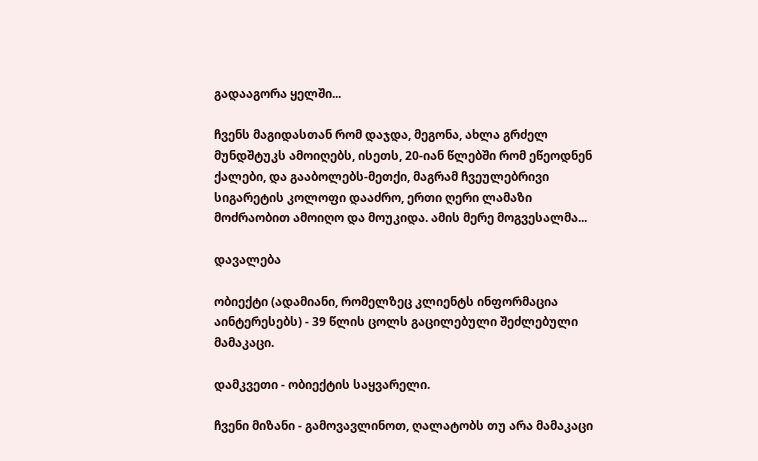გადააგორა ყელში...

ჩვენს მაგიდასთან რომ დაჯდა, მეგონა, ახლა გრძელ მუნდშტუკს ამოიღებს, ისეთს, 20-იან წლებში რომ ეწეოდნენ ქალები, და გააბოლებს-მეთქი, მაგრამ ჩვეულებრივი სიგარეტის კოლოფი დააძრო, ერთი ღერი ლამაზი მოძრაობით ამოიღო და მოუკიდა. ამის მერე მოგვესალმა...

დავალება

ობიექტი (ადამიანი, რომელზეც კლიენტს ინფორმაცია აინტერესებს) - 39 წლის ცოლს გაცილებული შეძლებული მამაკაცი.

დამკვეთი - ობიექტის საყვარელი.

ჩვენი მიზანი - გამოვავლინოთ, ღალატობს თუ არა მამაკაცი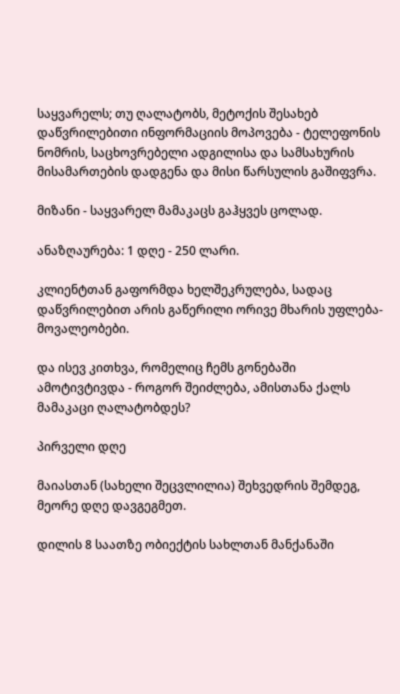საყვარელს; თუ ღალატობს, მეტოქის შესახებ დაწვრილებითი ინფორმაციის მოპოვება - ტელეფონის ნომრის, საცხოვრებელი ადგილისა და სამსახურის მისამართების დადგენა და მისი წარსულის გაშიფვრა.

მიზანი - საყვარელ მამაკაცს გაჰყვეს ცოლად.

ანაზღაურება: 1 დღე - 250 ლარი.

კლიენტთან გაფორმდა ხელშეკრულება, სადაც დაწვრილებით არის გაწერილი ორივე მხარის უფლება-მოვალეობები.

და ისევ კითხვა, რომელიც ჩემს გონებაში ამოტივტივდა - როგორ შეიძლება, ამისთანა ქალს მამაკაცი ღალატობდეს?

პირველი დღე

მაიასთან (სახელი შეცვლილია) შეხვედრის შემდეგ, მეორე დღე დავგეგმეთ.

დილის 8 საათზე ობიექტის სახლთან მანქანაში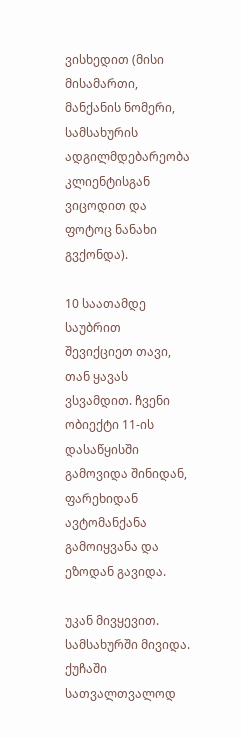ვისხედით (მისი მისამართი, მანქანის ნომერი, სამსახურის ადგილმდებარეობა კლიენტისგან ვიცოდით და ფოტოც ნანახი გვქონდა).

10 საათამდე საუბრით შევიქციეთ თავი, თან ყავას ვსვამდით. ჩვენი ობიექტი 11-ის დასაწყისში გამოვიდა შინიდან, ფარეხიდან ავტომანქანა გამოიყვანა და ეზოდან გავიდა.

უკან მივყევით. სამსახურში მივიდა. ქუჩაში სათვალთვალოდ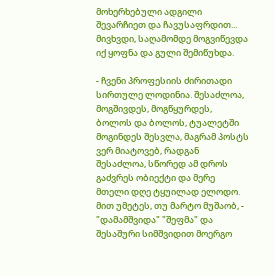მოხერხებული ადგილი შევარჩიეთ და ჩავუსაფრდით... მივხვდი, საღამომდე მოგვიწევდა იქ ყოფნა და გული შემიწუხდა.

- ჩვენი პროფესიის ძირითადი სირთულე ლოდინია. შესაძლოა, მოგშივდეს, მოგწყურდეს, ბოლოს და ბოლოს, ტუალეტში მოგინდეს შესვლა, მაგრამ პოსტს ვერ მიატოვებ, რადგან შესაძლოა, სწორედ ამ დროს გაძვრეს ობიექტი და მერე მთელი დღე ტყუილად ელოდო. მით უმეტეს, თუ მარტო მუშაობ, - "დამამშვიდა" "შეფმა" და შესაშური სიმშვიდით მოერგო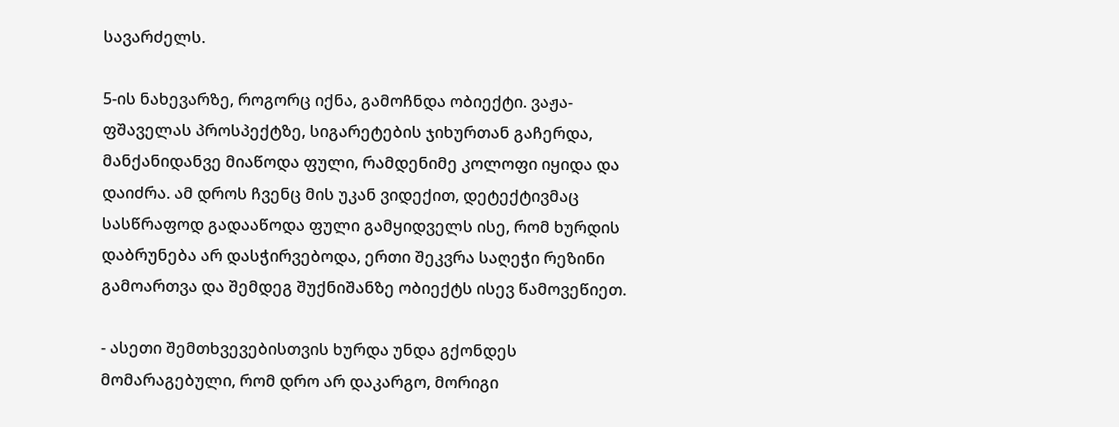სავარძელს.

5-ის ნახევარზე, როგორც იქნა, გამოჩნდა ობიექტი. ვაჟა-ფშაველას პროსპექტზე, სიგარეტების ჯიხურთან გაჩერდა, მანქანიდანვე მიაწოდა ფული, რამდენიმე კოლოფი იყიდა და დაიძრა. ამ დროს ჩვენც მის უკან ვიდექით, დეტექტივმაც სასწრაფოდ გადააწოდა ფული გამყიდველს ისე, რომ ხურდის დაბრუნება არ დასჭირვებოდა, ერთი შეკვრა საღეჭი რეზინი გამოართვა და შემდეგ შუქნიშანზე ობიექტს ისევ წამოვეწიეთ.

- ასეთი შემთხვევებისთვის ხურდა უნდა გქონდეს მომარაგებული, რომ დრო არ დაკარგო, მორიგი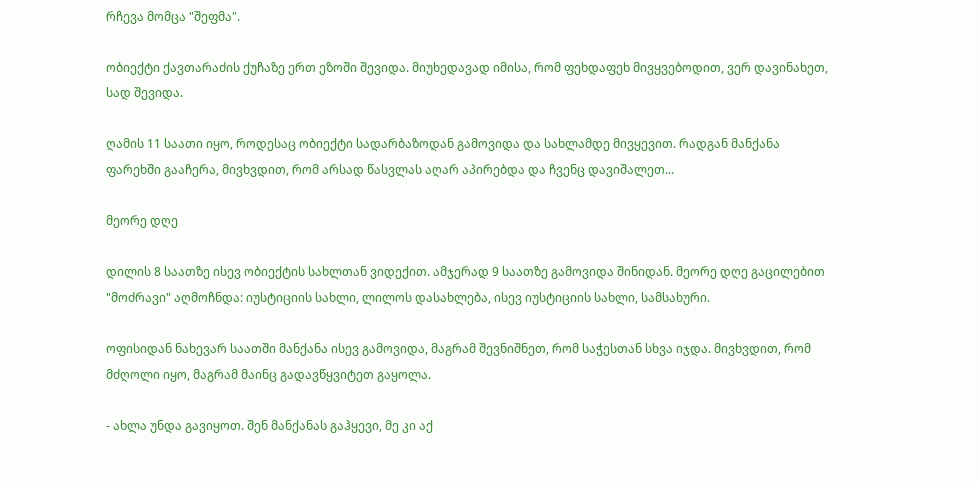რჩევა მომცა "შეფმა".

ობიექტი ქავთარაძის ქუჩაზე ერთ ეზოში შევიდა. მიუხედავად იმისა, რომ ფეხდაფეხ მივყვებოდით, ვერ დავინახეთ, სად შევიდა.

ღამის 11 საათი იყო, როდესაც ობიექტი სადარბაზოდან გამოვიდა და სახლამდე მივყევით. რადგან მანქანა ფარეხში გააჩერა, მივხვდით, რომ არსად წასვლას აღარ აპირებდა და ჩვენც დავიშალეთ...

მეორე დღე

დილის 8 საათზე ისევ ობიექტის სახლთან ვიდექით. ამჯერად 9 საათზე გამოვიდა შინიდან. მეორე დღე გაცილებით "მოძრავი" აღმოჩნდა: იუსტიციის სახლი, ლილოს დასახლება, ისევ იუსტიციის სახლი, სამსახური.

ოფისიდან ნახევარ საათში მანქანა ისევ გამოვიდა, მაგრამ შევნიშნეთ, რომ საჭესთან სხვა იჯდა. მივხვდით, რომ მძღოლი იყო, მაგრამ მაინც გადავწყვიტეთ გაყოლა.

- ახლა უნდა გავიყოთ. შენ მანქანას გაჰყევი, მე კი აქ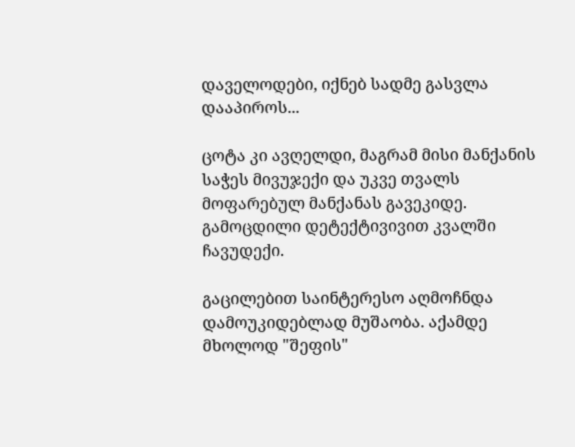დაველოდები, იქნებ სადმე გასვლა დააპიროს...

ცოტა კი ავღელდი, მაგრამ მისი მანქანის საჭეს მივუჯექი და უკვე თვალს მოფარებულ მანქანას გავეკიდე. გამოცდილი დეტექტივივით კვალში ჩავუდექი.

გაცილებით საინტერესო აღმოჩნდა დამოუკიდებლად მუშაობა. აქამდე მხოლოდ "შეფის"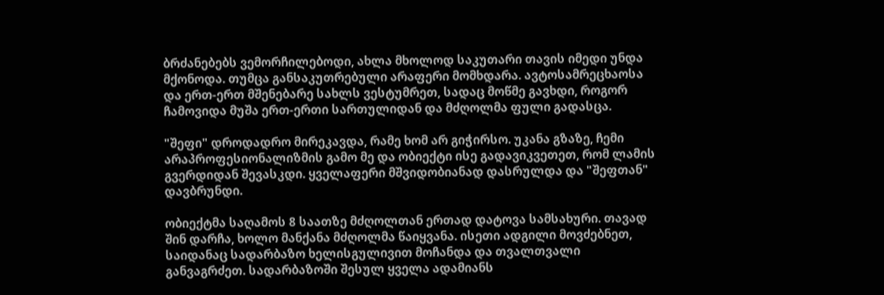ბრძანებებს ვემორჩილებოდი, ახლა მხოლოდ საკუთარი თავის იმედი უნდა მქონოდა. თუმცა განსაკუთრებული არაფერი მომხდარა. ავტოსამრეცხაოსა და ერთ-ერთ მშენებარე სახლს ვესტუმრეთ, სადაც მოწმე გავხდი, როგორ ჩამოვიდა მუშა ერთ-ერთი სართულიდან და მძღოლმა ფული გადასცა.

"შეფი" დროდადრო მირეკავდა, რამე ხომ არ გიჭირსო. უკანა გზაზე, ჩემი არაპროფესიონალიზმის გამო მე და ობიექტი ისე გადავიკვეთეთ, რომ ლამის გვერდიდან შევასკდი. ყველაფერი მშვიდობიანად დასრულდა და "შეფთან" დავბრუნდი.

ობიექტმა საღამოს 8 საათზე მძღოლთან ერთად დატოვა სამსახური. თავად შინ დარჩა, ხოლო მანქანა მძღოლმა წაიყვანა. ისეთი ადგილი მოვძებნეთ, საიდანაც სადარბაზო ხელისგულივით მოჩანდა და თვალთვალი განვაგრძეთ. სადარბაზოში შესულ ყველა ადამიანს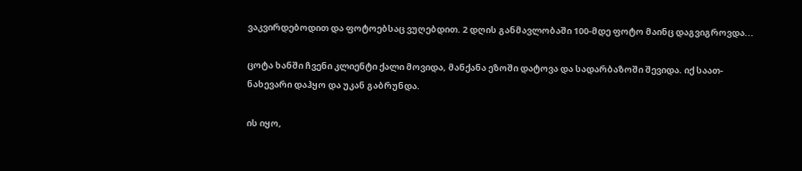ვაკვირდებოდით და ფოტოებსაც ვუღებდით. 2 დღის განმავლობაში 100-მდე ფოტო მაინც დაგვიგროვდა...

ცოტა ხანში ჩვენი კლიენტი ქალი მოვიდა, მანქანა ეზოში დატოვა და სადარბაზოში შევიდა. იქ საათ-ნახევარი დაჰყო და უკან გაბრუნდა.

ის იყო,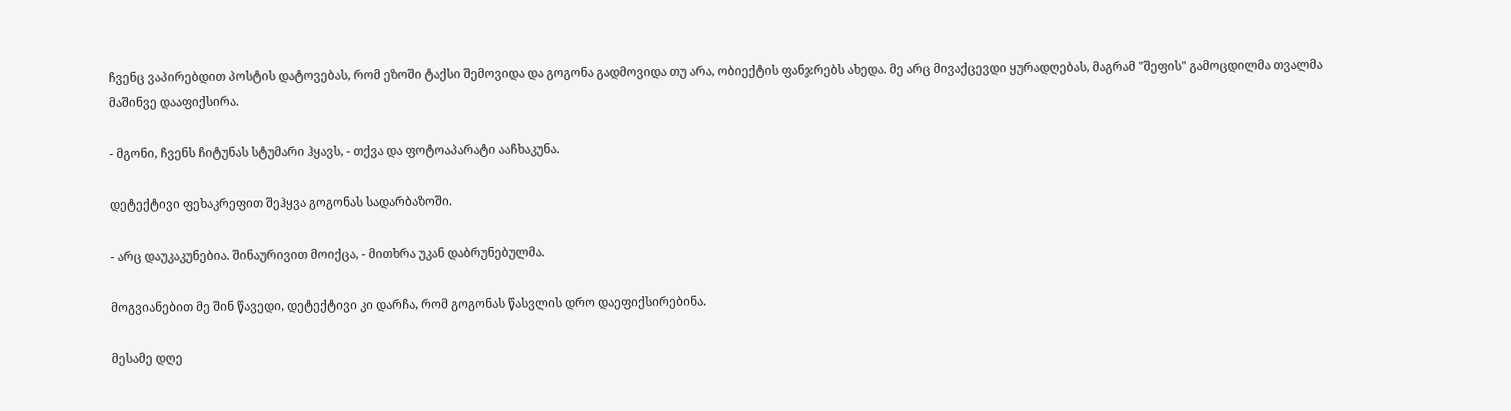ჩვენც ვაპირებდით პოსტის დატოვებას, რომ ეზოში ტაქსი შემოვიდა და გოგონა გადმოვიდა თუ არა, ობიექტის ფანჯრებს ახედა. მე არც მივაქცევდი ყურადღებას, მაგრამ "შეფის" გამოცდილმა თვალმა მაშინვე დააფიქსირა.

- მგონი, ჩვენს ჩიტუნას სტუმარი ჰყავს, - თქვა და ფოტოაპარატი ააჩხაკუნა.

დეტექტივი ფეხაკრეფით შეჰყვა გოგონას სადარბაზოში.

- არც დაუკაკუნებია. შინაურივით მოიქცა, - მითხრა უკან დაბრუნებულმა.

მოგვიანებით მე შინ წავედი, დეტექტივი კი დარჩა, რომ გოგონას წასვლის დრო დაეფიქსირებინა.

მესამე დღე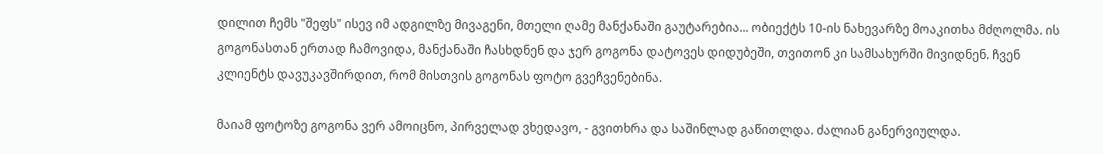დილით ჩემს "შეფს" ისევ იმ ადგილზე მივაგენი, მთელი ღამე მანქანაში გაუტარებია... ობიექტს 10-ის ნახევარზე მოაკითხა მძღოლმა. ის გოგონასთან ერთად ჩამოვიდა, მანქანაში ჩასხდნენ და ჯერ გოგონა დატოვეს დიდუბეში, თვითონ კი სამსახურში მივიდნენ. ჩვენ კლიენტს დავუკავშირდით, რომ მისთვის გოგონას ფოტო გვეჩვენებინა.

მაიამ ფოტოზე გოგონა ვერ ამოიცნო, პირველად ვხედავო, - გვითხრა და საშინლად გაწითლდა. ძალიან განერვიულდა.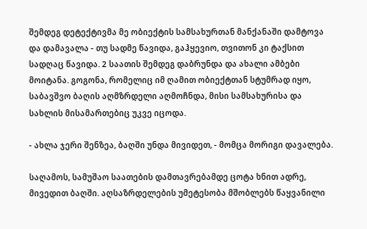შემდეგ დეტექტივმა მე ობიექტის სამსახურთან მანქანაში დამტოვა და დამავალა - თუ სადმე წავიდა, გაჰყევიო, თვითონ კი ტაქსით სადღაც წავიდა. 2 საათის შემდეგ დაბრუნდა და ახალი ამბები მოიტანა. გოგონა, რომელიც იმ ღამით ობიექტთან სტუმრად იყო, საბავშვო ბაღის აღმზრდელი აღმოჩნდა, მისი სამსახურისა და სახლის მისამართებიც უკვე იცოდა.

- ახლა ჯერი შენზეა, ბაღში უნდა მივიდეთ, - მომცა მორიგი დავალება.

საღამოს, სამუშაო საათების დამთავრებამდე ცოტა ხნით ადრე, მივედით ბაღში. აღსაზრდელების უმეტესობა მშობლებს წაყვანილი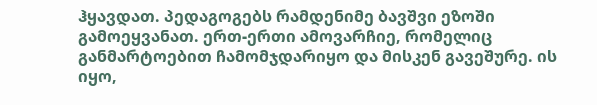ჰყავდათ. პედაგოგებს რამდენიმე ბავშვი ეზოში გამოეყვანათ. ერთ-ერთი ამოვარჩიე, რომელიც განმარტოებით ჩამომჯდარიყო და მისკენ გავეშურე. ის იყო,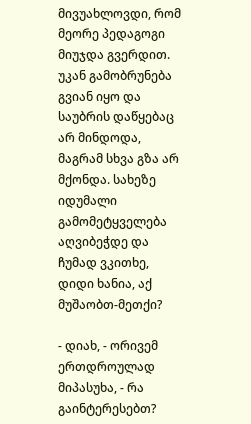მივუახლოვდი, რომ მეორე პედაგოგი მიუჯდა გვერდით. უკან გამობრუნება გვიან იყო და საუბრის დაწყებაც არ მინდოდა, მაგრამ სხვა გზა არ მქონდა. სახეზე იდუმალი გამომეტყველება აღვიბეჭდე და ჩუმად ვკითხე, დიდი ხანია, აქ მუშაობთ-მეთქი?

- დიახ, - ორივემ ერთდროულად მიპასუხა, - რა გაინტერესებთ?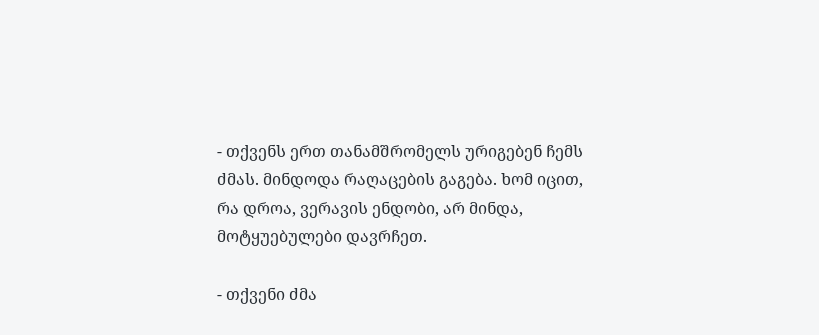- თქვენს ერთ თანამშრომელს ურიგებენ ჩემს ძმას. მინდოდა რაღაცების გაგება. ხომ იცით, რა დროა, ვერავის ენდობი, არ მინდა, მოტყუებულები დავრჩეთ.

- თქვენი ძმა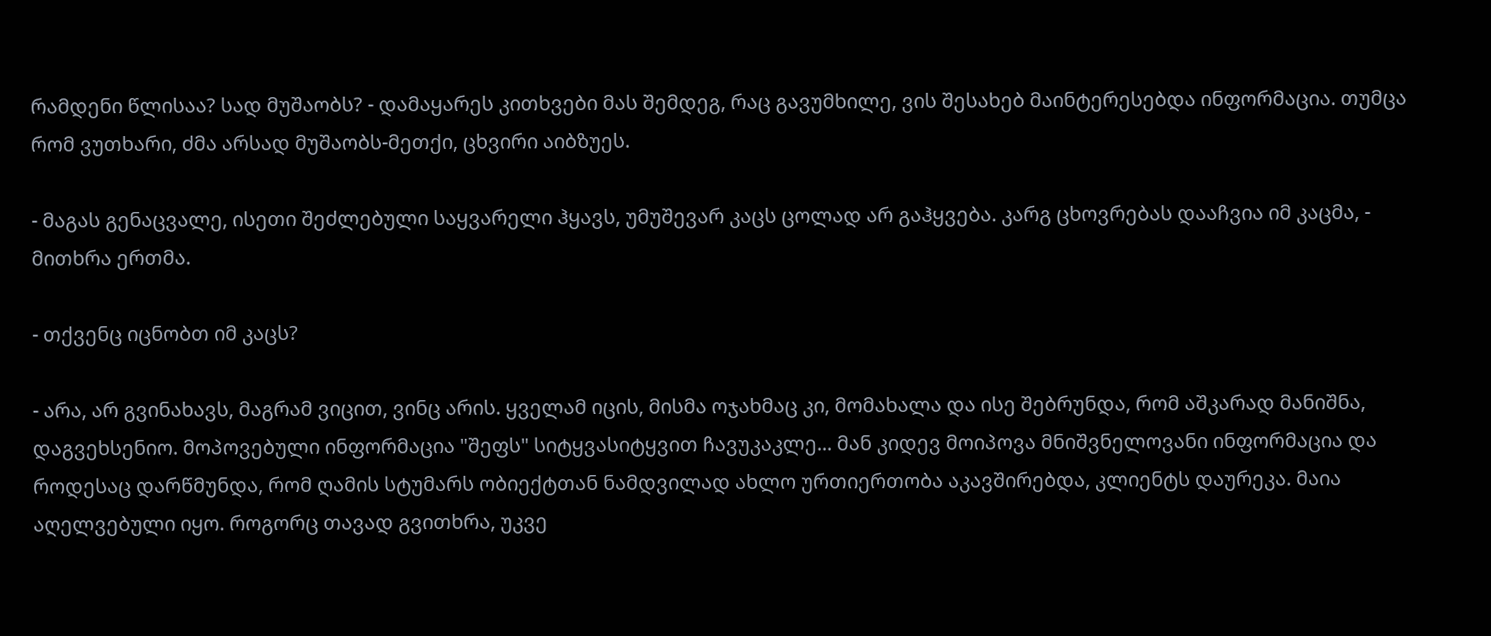რამდენი წლისაა? სად მუშაობს? - დამაყარეს კითხვები მას შემდეგ, რაც გავუმხილე, ვის შესახებ მაინტერესებდა ინფორმაცია. თუმცა რომ ვუთხარი, ძმა არსად მუშაობს-მეთქი, ცხვირი აიბზუეს.

- მაგას გენაცვალე, ისეთი შეძლებული საყვარელი ჰყავს, უმუშევარ კაცს ცოლად არ გაჰყვება. კარგ ცხოვრებას დააჩვია იმ კაცმა, - მითხრა ერთმა.

- თქვენც იცნობთ იმ კაცს?

- არა, არ გვინახავს, მაგრამ ვიცით, ვინც არის. ყველამ იცის, მისმა ოჯახმაც კი, მომახალა და ისე შებრუნდა, რომ აშკარად მანიშნა, დაგვეხსენიო. მოპოვებული ინფორმაცია "შეფს" სიტყვასიტყვით ჩავუკაკლე... მან კიდევ მოიპოვა მნიშვნელოვანი ინფორმაცია და როდესაც დარწმუნდა, რომ ღამის სტუმარს ობიექტთან ნამდვილად ახლო ურთიერთობა აკავშირებდა, კლიენტს დაურეკა. მაია აღელვებული იყო. როგორც თავად გვითხრა, უკვე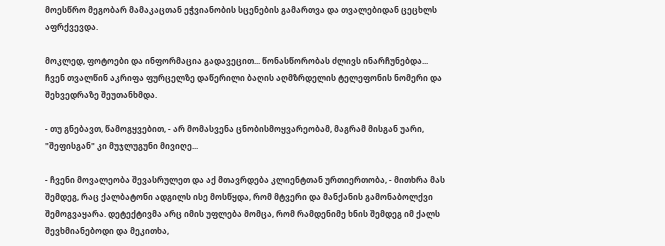მოესწრო მეგობარ მამაკაცთან ეჭვიანობის სცენების გამართვა და თვალებიდან ცეცხლს აფრქვევდა.

მოკლედ, ფოტოები და ინფორმაცია გადავეცით... წონასწორობას ძლივს ინარჩუნებდა... ჩვენ თვალწინ აკრიფა ფურცელზე დაწერილი ბაღის აღმზრდელის ტელეფონის ნომერი და შეხვედრაზე შეუთანხმდა.

- თუ გნებავთ, წამოგყვებით, - არ მომასვენა ცნობისმოყვარეობამ, მაგრამ მისგან უარი, "შეფისგან" კი მუჯლუგუნი მივიღე...

- ჩვენი მოვალეობა შევასრულეთ და აქ მთავრდება კლიენტთან ურთიერთობა, - მითხრა მას შემდეგ, რაც ქალბატონი ადგილს ისე მოსწყდა, რომ მტვერი და მანქანის გამონაბოლქვი შემოგვაყარა. დეტექტივმა არც იმის უფლება მომცა, რომ რამდენიმე ხნის შემდეგ იმ ქალს შევხმიანებოდი და მეკითხა,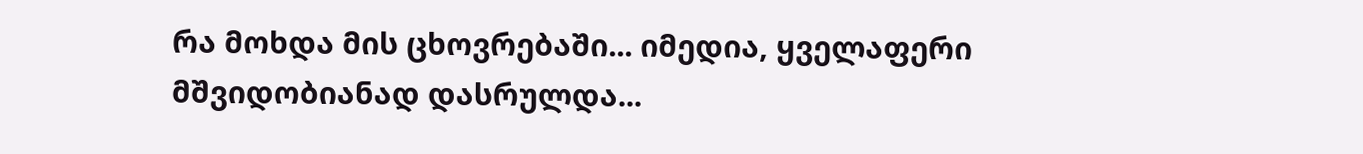რა მოხდა მის ცხოვრებაში... იმედია, ყველაფერი მშვიდობიანად დასრულდა...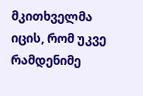მკითხველმა იცის, რომ უკვე რამდენიმე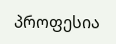პროფესია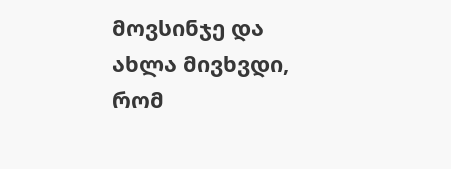მოვსინჯე და ახლა მივხვდი, რომ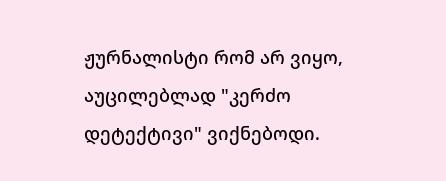ჟურნალისტი რომ არ ვიყო, აუცილებლად "კერძო დეტექტივი" ვიქნებოდი.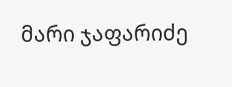მარი ჯაფარიძე